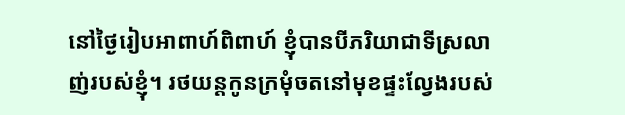នៅថ្ងៃរៀបអាពាហ៍ពិពាហ៍ ខ្ញុំបានបីភរិយាជាទីស្រលាញ់របស់ខ្ញុំ។ រថយន្តកូនក្រមុំចតនៅមុខផ្ទះល្វែងរបស់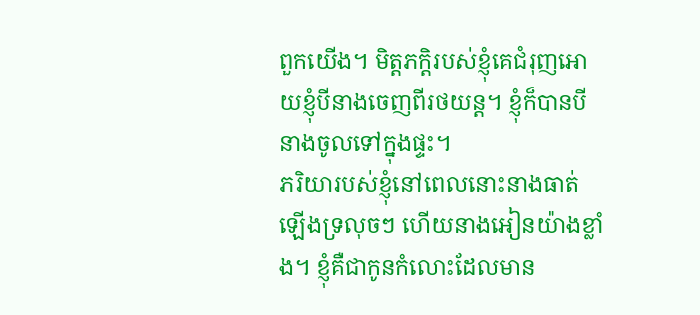ពួកយើង។ មិត្តភក្តិរបស់ខ្ញុំគេជំរុញអោយខ្ញុំបីនាងចេញពីរថយន្ត។ ខ្ញុំក៏បានបីនាងចូលទៅក្នុងផ្ទះ។
ភរិយារបស់ខ្ញុំនៅពេលនោះនាងធាត់ឡើងទ្រលុចៗ ហើយនាងអៀនយ៉ាងខ្លាំង។ ខ្ញុំគឺជាកូនកំលោះដែលមាន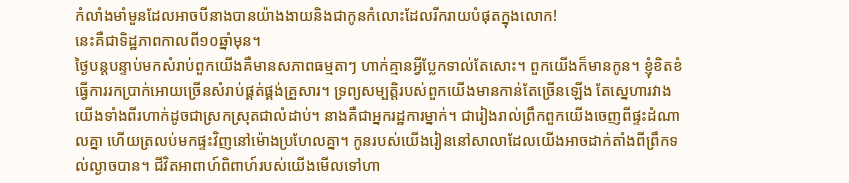កំលាំងមាំមួនដែលអាចបីនាងបានយ៉ាងងាយនិងជាកូនកំលោះដែលរីករាយបំផុតក្នុងលោក!
នេះគឺជាទិដ្ឋភាពកាលពី១០ឆ្នាំមុន។
ថ្ងៃបន្តបន្ទាប់មកសំរាប់ពួកយើងគឺមានសភាពធម្មតាៗ ហាក់គ្មានអ្វីប្លែកទាល់តែសោះ។ ពួកយើងក៏មានកូន។ ខ្ញុំខិតខំធ្វើការរកប្រាក់អោយច្រើនសំរាប់ផ្គត់ផ្គង់គ្រួសារ។ ទ្រព្យសម្បត្តិរបស់ពួកយើងមានកាន់តែច្រើនឡើង តែស្នេហារវាងយើងទាំងពីរហាក់ដូចជាស្រកស្រុតជាលំដាប់។ នាងគឺជាអ្នករដ្ឋការម្នាក់។ ជារៀងរាល់ព្រឹកពួកយើងចេញពីផ្ទះដំណាលគ្នា ហើយត្រលប់មកផ្ទះវិញនៅម៉ោងប្រហែលគ្នា។ កូនរបស់យើងរៀននៅសាលាដែលយើងអាចដាក់តាំងពីព្រឹកទល់ល្ងាចបាន។ ជីវិតអាពាហ៍ពិពាហ៍របស់យើងមើលទៅហា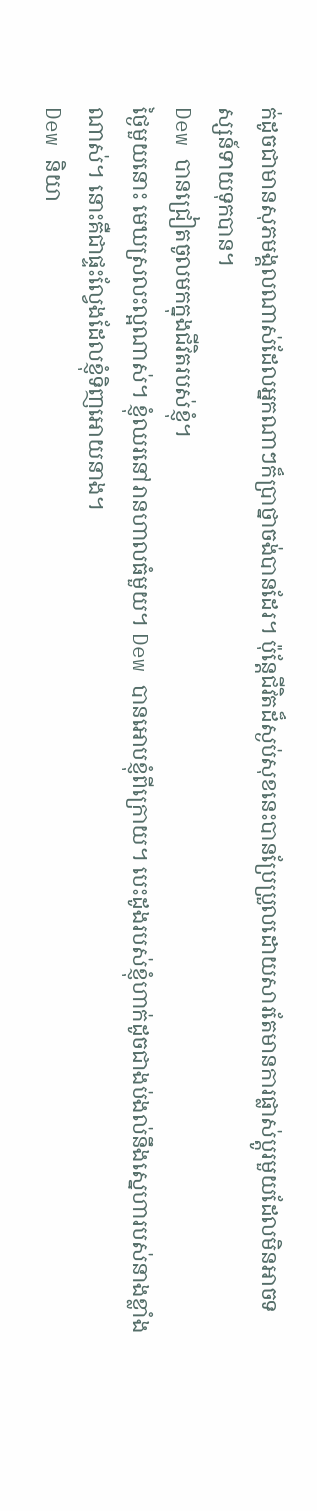ក់ដូចជាមានសុភមង្គលណាស់ដែលអ្នកណាៗក៏ប្រាថ្នាចង់បានដែរ។ ប៉ុន្តែជីវិតដ៏ស្ងប់សុខនេះបានប្រែប្រួលដោយសារតែមានការផ្លាស់ប្តូរមួយដែលមិនអាចទស្សន៍ទាយទុកបាន។
Dew បានជ្រៀតចូលមកក្នុងជីវិតរបស់ខ្ញុំ។
ថ្ងៃមួយនោះ មេឃស្រលះល្អណាស់។ ខ្ញុំឈរនៅរានហាលធំមួយ។ Dew បានអោបខ្ញុំពីក្រោយ។ បេះដូងរបស់ខ្ញុំហាក់ដូចជាងប់ងល់នឹងស្នេហារបស់នាងខ្លាំងណាស់។ នោះគឺជាផ្ទះល្វែងដែលខ្ញុំទិញអោយនាង។
Dew និយា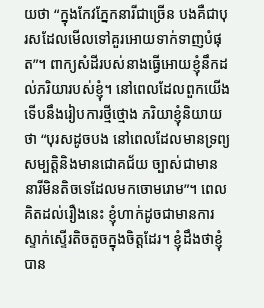យថា “ក្នុងកែវភ្នែកនារីជាច្រើន បងគឺជាបុរសដែលមើលទៅគួរអោយទាក់ទាញបំផុត”។ ពាក្យសំដីរបស់នាងធ្វើអោយខ្ញុំនឹកដល់ភរិយារបស់ខ្ញុំ។ នៅពេលដែលពួកយើងទើបនឹងរៀបការថ្មីថ្មោង ភរិយាខ្ញុំនិយាយថា “បុរសដូចបង នៅពេលដែលមានទ្រព្យសម្បត្តិនិងមានជោគជ័យ ច្បាស់ជាមាននារីមិនតិចទេដែលមកចោមរោម”។ ពេលគិតដល់រឿងនេះ ខ្ញុំហាក់ដូចជាមានការស្ទាក់ស្ទើរតិចតួចក្នុងចិត្តដែរ។ ខ្ញុំដឹងថាខ្ញុំបាន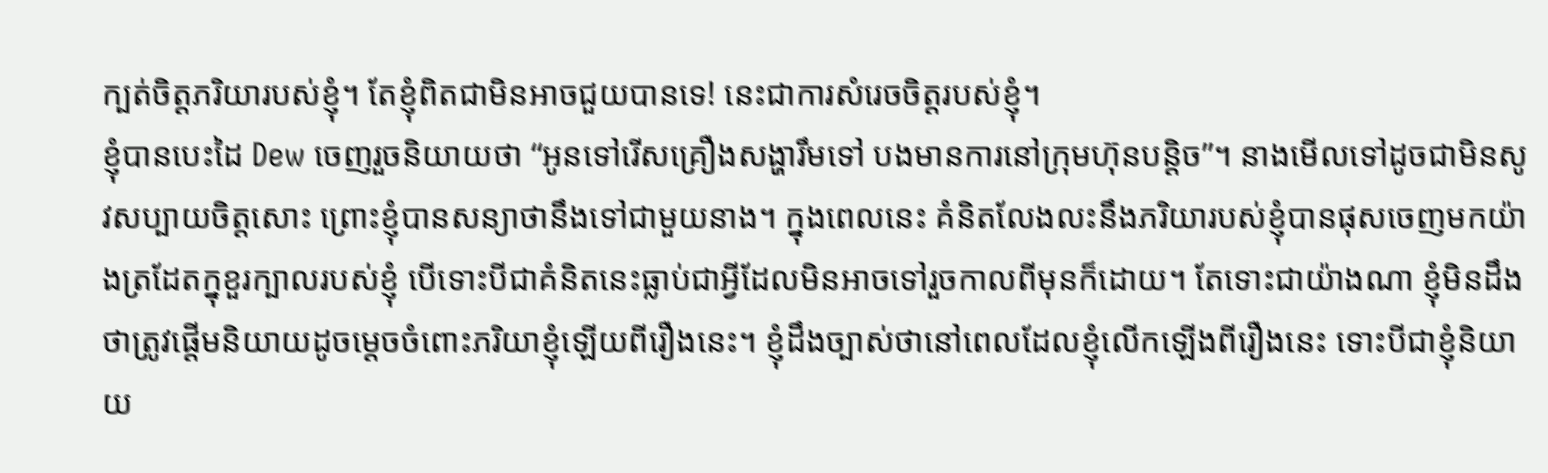ក្បត់ចិត្តភរិយារបស់ខ្ញុំ។ តែខ្ញុំពិតជាមិនអាចជួយបានទេ! នេះជាការសំរេចចិត្តរបស់ខ្ញុំ។
ខ្ញុំបានបេះដៃ Dew ចេញរួចនិយាយថា “អូនទៅរើសគ្រឿងសង្ហារឹមទៅ បងមានការនៅក្រុមហ៊ុនបន្តិច”។ នាងមើលទៅដូចជាមិនសូវសប្បាយចិត្តសោះ ព្រោះខ្ញុំបានសន្យាថានឹងទៅជាមួយនាង។ ក្នុងពេលនេះ គំនិតលែងលះនឹងភរិយារបស់ខ្ញុំបានផុសចេញមកយ៉ាងត្រដែតក្នុខួរក្បាលរបស់ខ្ញុំ បើទោះបីជាគំនិតនេះធ្លាប់ជាអ្វីដែលមិនអាចទៅរួចកាលពីមុនក៏ដោយ។ តែទោះជាយ៉ាងណា ខ្ញុំមិនដឹងថាត្រូវផ្តើមនិយាយដូចម្តេចចំពោះភរិយាខ្ញុំឡើយពីរឿងនេះ។ ខ្ញុំដឹងច្បាស់ថានៅពេលដែលខ្ញុំលើកឡើងពីរឿងនេះ ទោះបីជាខ្ញុំនិយាយ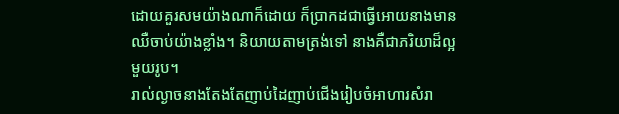ដោយគួរសមយ៉ាងណាក៏ដោយ ក៏ប្រាកដជាធ្វើអោយនាងមានឈឺចាប់យ៉ាងខ្លាំង។ និយាយតាមត្រង់ទៅ នាងគឺជាភរិយាដ៏ល្អមួយរូប។
រាល់ល្ងាចនាងតែងតែញាប់ដៃញាប់ជើងរៀបចំអាហារសំរា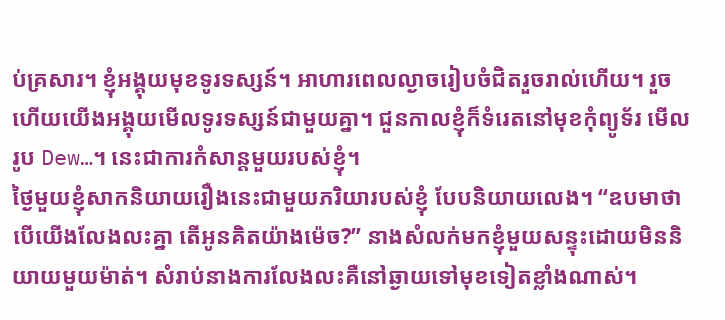ប់គ្រសារ។ ខ្ញុំអង្គុយមុខទូរទស្សន៍។ អាហារពេលល្ងាចរៀបចំជិតរួចរាល់ហើយ។ រួចហើយយើងអង្គុយមើលទូរទស្សន៍ជាមួយគ្នា។ ជួនកាលខ្ញុំក៏ទំរេតនៅមុខកុំព្យូទ័រ មើលរូប Dew…។ នេះជាការកំសាន្តមួយរបស់ខ្ញុំ។
ថ្ងៃមួយខ្ញុំសាកនិយាយរឿងនេះជាមួយភរិយារបស់ខ្ញុំ បែបនិយាយលេង។ “ឧបមាថាបើយើងលែងលះគ្នា តើអូនគិតយ៉ាងម៉េច?” នាងសំលក់មកខ្ញុំមួយសន្ទុះដោយមិននិយាយមួយម៉ាត់។ សំរាប់នាងការលែងលះគឺនៅឆ្ងាយទៅមុខទៀតខ្លាំងណាស់។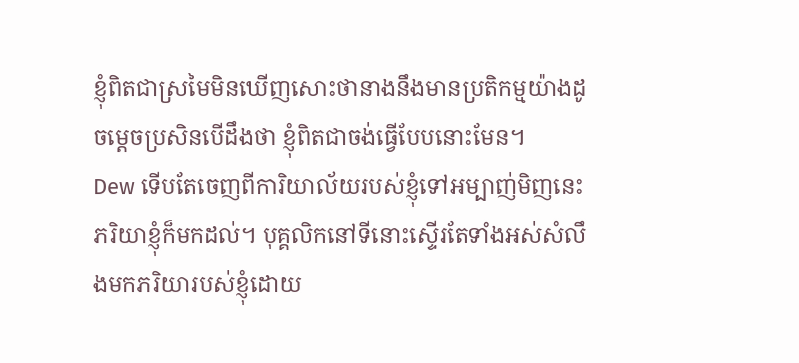ខ្ញុំពិតជាស្រមៃមិនឃើញសោះថានាងនឹងមានប្រតិកម្មយ៉ាងដូចម្តេចប្រសិនបើដឹងថា ខ្ញុំពិតជាចង់ធ្វើបែបនោះមែន។
Dew ទើបតែចេញពីការិយាល័យរបស់ខ្ញុំទៅអម្បាញ់មិញនេះ ភរិយាខ្ញុំក៏មកដល់។ បុគ្គលិកនៅទីនោះស្ទើរតែទាំងអស់សំលឹងមកភរិយារបស់ខ្ញុំដោយ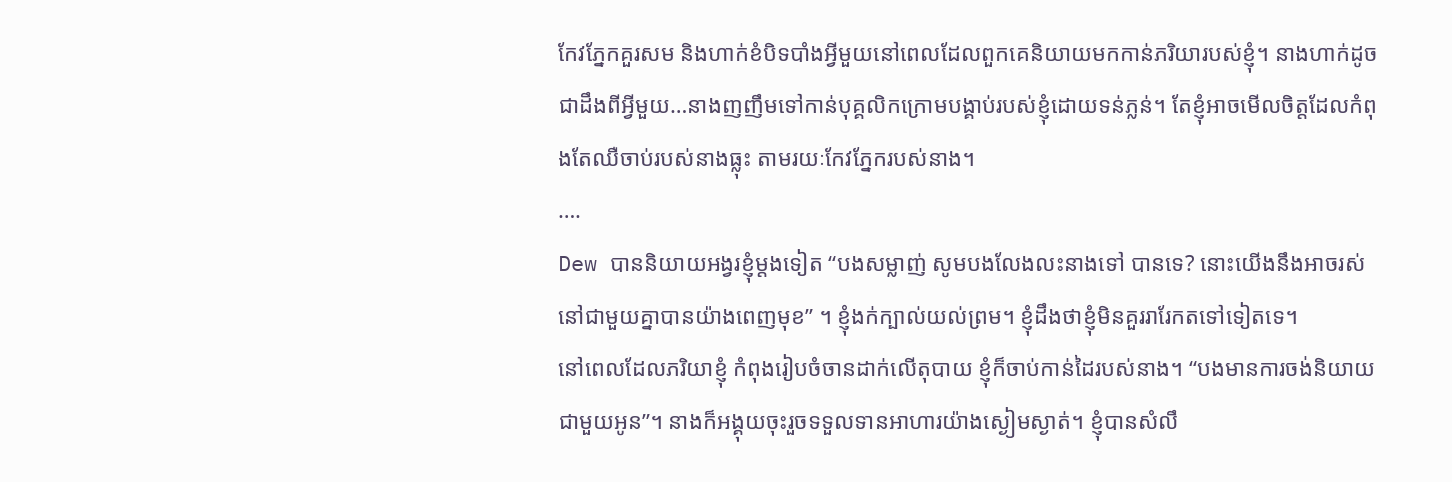កែវភ្នែកគួរសម និងហាក់ខំបិទបាំងអ្វីមួយនៅពេលដែលពួកគេនិយាយមកកាន់ភរិយារបស់ខ្ញុំ។ នាងហាក់ដូចជាដឹងពីអ្វីមួយ…នាងញញឹមទៅកាន់បុគ្គលិកក្រោមបង្គាប់របស់ខ្ញុំដោយទន់ភ្លន់។ តែខ្ញុំអាចមើលចិត្តដែលកំពុងតែឈឺចាប់របស់នាងធ្លុះ តាមរយៈកែវភ្នែករបស់នាង។
….
Dew បាននិយាយអង្វរខ្ញុំម្តងទៀត “បងសម្លាញ់ សូមបងលែងលះនាងទៅ បានទេ? នោះយើងនឹងអាចរស់នៅជាមួយគ្នាបានយ៉ាងពេញមុខ” ។ ខ្ញុំងក់ក្បាល់យល់ព្រម។ ខ្ញុំដឹងថាខ្ញុំមិនគួររារែកតទៅទៀតទេ។
នៅពេលដែលភរិយាខ្ញុំ កំពុងរៀបចំចានដាក់លើតុបាយ ខ្ញុំក៏ចាប់កាន់ដៃរបស់នាង។ “បងមានការចង់និយាយជាមួយអូន”។ នាងក៏អង្គុយចុះរួចទទួលទានអាហារយ៉ាងស្ងៀមស្ងាត់។ ខ្ញុំបានសំលឹ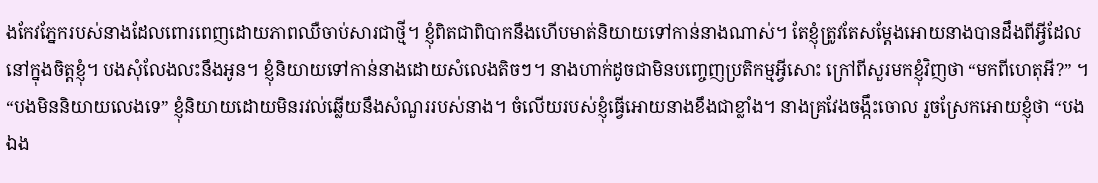ងកែវភ្នែករបស់នាងដែលពោរពេញដោយភាពឈឺចាប់សារជាថ្មី។ ខ្ញុំពិតជាពិបាកនឹងហើបមាត់និយាយទៅកាន់នាងណាស់។ តែខ្ញុំត្រូវតែសម្តែងអោយនាងបានដឹងពីអ្វីដែលនៅក្នុងចិត្តខ្ញុំ។ បងសុំលែងលះនឹងអូន។ ខ្ញុំនិយាយទៅកាន់នាងដោយសំលេងតិចៗ។ នាងហាក់ដូចជាមិនបញ្ចេញប្រតិកម្មអ្វីសោះ ក្រៅពីសួរមកខ្ញុំវិញថា “មកពីហេតុអី?” ។ “បងមិននិយាយលេងទេ” ខ្ញុំនិយាយដោយមិនរវល់ឆ្លើយនឹងសំណួររបស់នាង។ ចំលើយរបស់ខ្ញុំធ្វើអោយនាងខឹងជាខ្លាំង។ នាងគ្រវែងចង្កឹះចោល រួចស្រែកអោយខ្ញុំថា “បងឯង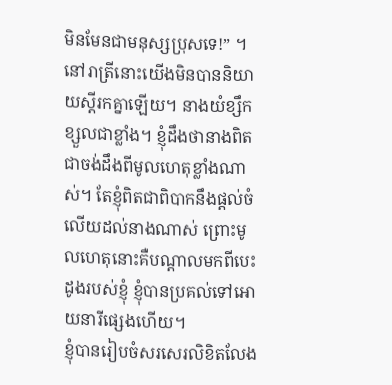មិនមែនជាមនុស្សប្រុសទេ!” ។ នៅរាត្រីនោះយើងមិនបាននិយាយស្តីរកគ្នាឡើយ។ នាងយំខ្សឹកខ្សួលជាខ្លាំង។ ខ្ញុំដឹងថានាងពិតជាចង់ដឹងពីមូលហេតុខ្លាំងណាស់។ តែខ្ញុំពិតជាពិបាកនឹងផ្តល់ចំលើយដល់នាងណាស់ ព្រោះមូលហេតុនោះគឺបណ្តាលមកពីបេះដូងរបស់ខ្ញុំ ខ្ញុំបានប្រគល់ទៅអោយនារីផ្សេងហើយ។
ខ្ញុំបានរៀបចំសរសេរលិខិតលែង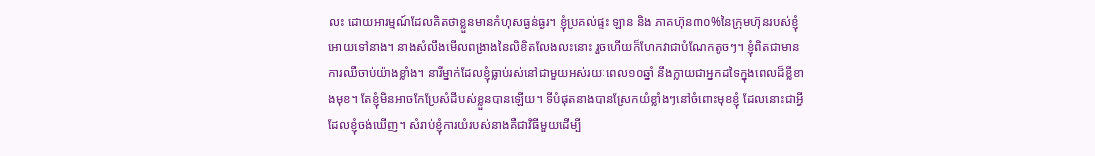លះ ដោយអារម្មណ៍ដែលគិតថាខ្លួនមានកំហុសធ្ងន់ធ្ងរ។ ខ្ញុំប្រគល់ផ្ទះ ឡាន និង ភាគហ៊ុន៣០%នៃក្រុមហ៊ុនរបស់ខ្ញុំអោយទៅនាង។ នាងសំលឹងមើលពង្រាងនៃលិខិតលែងលះនោះ រួចហើយក៏ហែកវាជាបំណែកតូចៗ។ ខ្ញុំពិតជាមានការឈឺចាប់យ៉ាងខ្លាំង។ នារីម្នាក់ដែលខ្ញុំធ្លាប់រស់នៅជាមួយអស់រយៈពេល១០ឆ្នាំ នឹងក្លាយជាអ្នកដទៃក្នុងពេលដ៏ខ្លីខាងមុខ។ តែខ្ញុំមិនអាចកែប្រែសំដីបស់ខ្លួនបានឡើយ។ ទីបំផុតនាងបានស្រែកយំខ្លាំងៗនៅចំពោះមុខខ្ញុំ ដែលនោះជាអ្វីដែលខ្ញុំចង់ឃើញ។ សំរាប់ខ្ញុំការយំរបស់នាងគឺជាវិធីមួយដើម្បី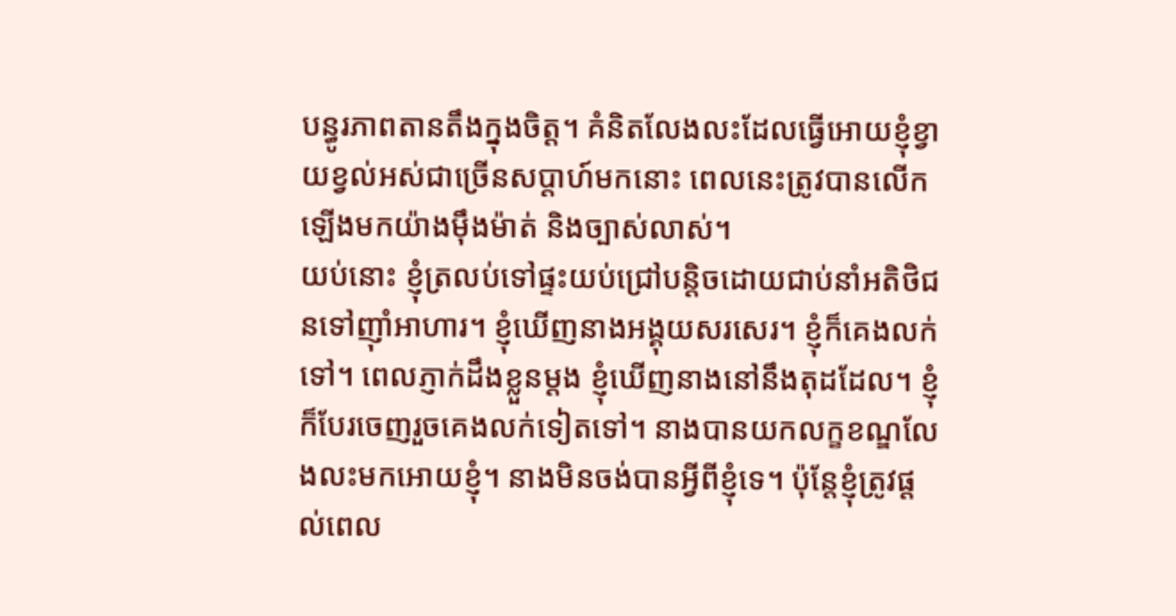បន្ធូរភាពតានតឹងក្នុងចិត្ត។ គំនិតលែងលះដែលធ្វើអោយខ្ញុំខ្វាយខ្វល់អស់ជាច្រើនសប្តាហ៍មកនោះ ពេលនេះត្រូវបានលើកឡើងមកយ៉ាងម៉ឹងម៉ាត់ និងច្បាស់លាស់។
យប់នោះ ខ្ញុំត្រលប់ទៅផ្ទះយប់ជ្រៅបន្តិចដោយជាប់នាំអតិថិជនទៅញ៉ាំអាហារ។ ខ្ញុំឃើញនាងអង្គុយសរសេរ។ ខ្ញុំក៏គេងលក់ទៅ។ ពេលភ្ញាក់ដឹងខ្លួនម្តង ខ្ញុំឃើញនាងនៅនឹងតុដដែល។ ខ្ញុំក៏បែរចេញរួចគេងលក់ទៀតទៅ។ នាងបានយកលក្ខខណ្ឌលែងលះមកអោយខ្ញុំ។ នាងមិនចង់បានអ្វីពីខ្ញុំទេ។ ប៉ុន្តែខ្ញុំត្រូវផ្តល់ពេល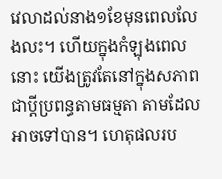វេលាដល់នាង១ខែមុនពេលលែងលះ។ ហើយក្នុងកំឡុងពេលនោះ យើងត្រូវតែនៅក្នុងសភាពជាប្តីប្រពន្ធតាមធម្មតា តាមដែលអាចទៅបាន។ ហេតុផលរប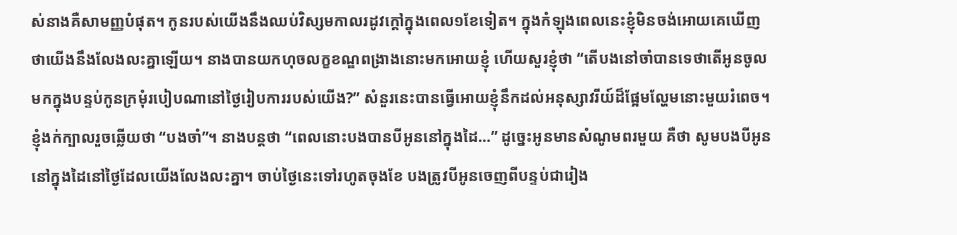ស់នាងគឺសាមញ្ញបំផុត។ កូនរបស់យើងនឹងឈប់វិស្សមកាលរដូវក្តៅក្នុងពេល១ខែទៀត។ ក្នុងកំឡុងពេលនេះខ្ញុំមិនចង់អោយគេឃើញថាយើងនឹងលែងលះគ្នាឡើយ។ នាងបានយកហុចលក្ខខណ្ឌពង្រាងនោះមកអោយខ្ញុំ ហើយសួរខ្ញុំថា “តើបងនៅចាំបានទេថាតើអូនចូលមកក្នុងបន្ទប់កូនក្រមុំរបៀបណានៅថ្ងៃរៀបការរបស់យើង?” សំនួរនេះបានធ្វើអោយខ្ញុំនឹកដល់អនុស្សាវរីយ៍ដ៏ផ្អែមល្ហែមនោះមួយរំពេច។ ខ្ញុំងក់ក្បាលរួចឆ្លើយថា “បងចាំ”។ នាងបន្តថា “ពេលនោះបងបានបីអូននៅក្នុងដៃ…” ដូច្នេះអូនមានសំណូមពរមួយ គឺថា សូមបងបីអូននៅក្នុងដៃនៅថ្ងៃដែលយើងលែងលះគ្នា។ ចាប់ថ្ងៃនេះទៅរហូតចុងខែ បងត្រូវបីអូនចេញពីបន្ទប់ជារៀង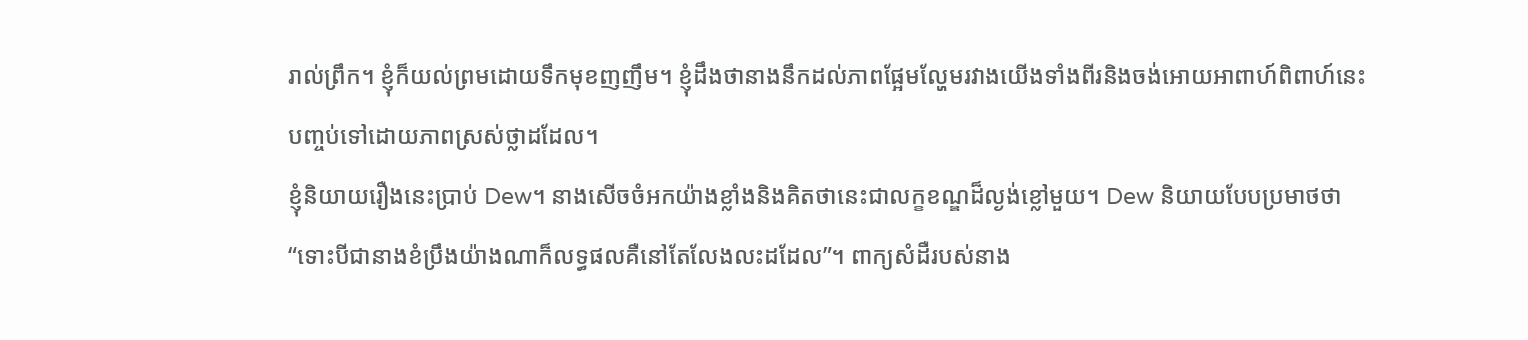រាល់ព្រឹក។ ខ្ញុំក៏យល់ព្រមដោយទឹកមុខញញឹម។ ខ្ញុំដឹងថានាងនឹកដល់ភាពផ្អែមល្ហែមរវាងយើងទាំងពីរនិងចង់អោយអាពាហ៍ពិពាហ៍នេះបញ្ចប់ទៅដោយភាពស្រស់ថ្លាដដែល។
ខ្ញុំនិយាយរឿងនេះប្រាប់ Dew។ នាងសើចចំអកយ៉ាងខ្លាំងនិងគិតថានេះជាលក្ខខណ្ឌដ៏ល្ងង់ខ្លៅមួយ។ Dew និយាយបែបប្រមាថថា “ទោះបីជានាងខំប្រឹងយ៉ាងណាក៏លទ្ធផលគឺនៅតែលែងលះដដែល”។ ពាក្យសំដឺរបស់នាង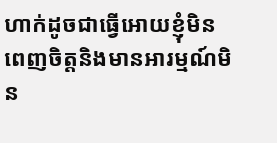ហាក់ដូចជាធ្វើអោយខ្ញុំមិនពេញចិត្តនិងមានអារម្មណ៍មិន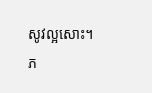សូវល្អសោះ។
ភ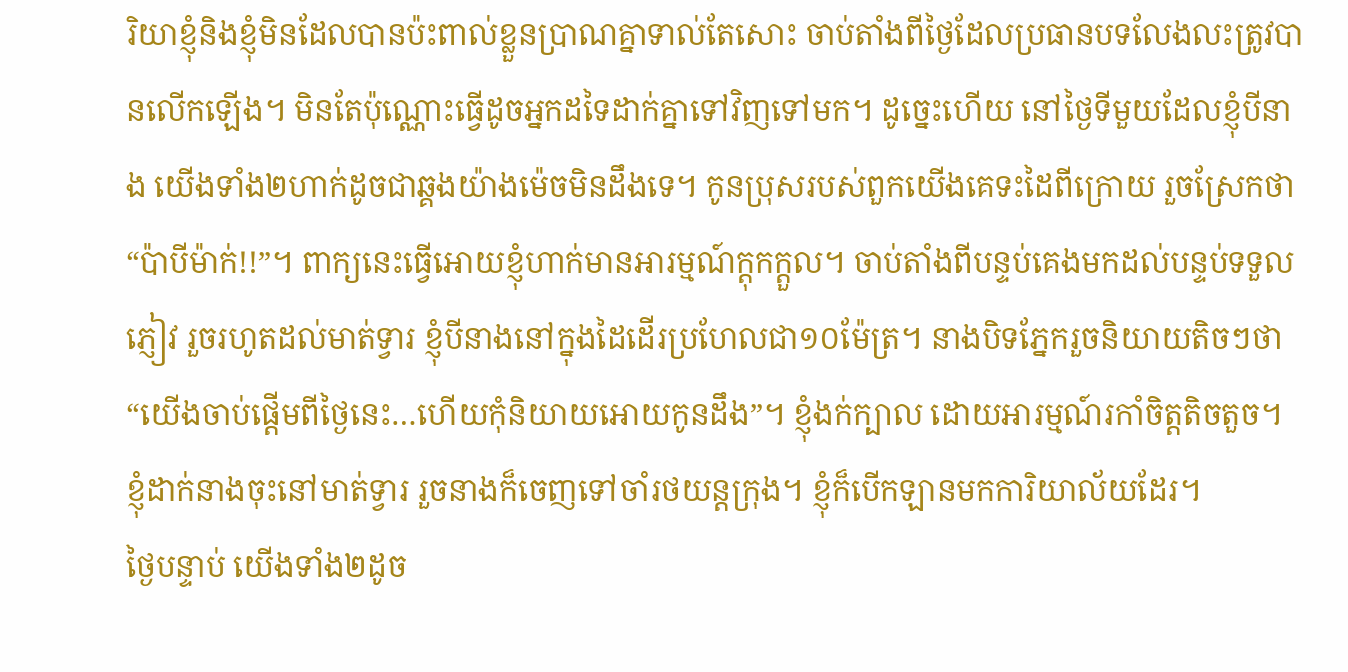រិយាខ្ញុំនិងខ្ញុំមិនដែលបានប៉ះពាល់ខ្លួនប្រាណគ្នាទាល់តែសោះ ចាប់តាំងពីថ្ងៃដែលប្រធានបទលែងលះត្រូវបានលើកឡើង។ មិនតែប៉ុណ្ណោះធ្វើដូចអ្នកដទៃដាក់គ្នាទៅវិញទៅមក។ ដូច្នេះហើយ នៅថ្ងៃទីមួយដែលខ្ញុំបីនាង យើងទាំង២ហាក់ដូចជាឆ្គងយ៉ាងម៉េចមិនដឹងទេ។ កូនប្រុសរបស់ពួកយើងគេទះដៃពីក្រោយ រួចស្រែកថា “ប៉ាបីម៉ាក់!!”។ ពាក្យនេះធ្វើអោយខ្ញុំហាក់មានអារម្មណ៍ក្តុកក្តួល។ ចាប់តាំងពីបន្ទប់គេងមកដល់បន្ទប់ទទួលភ្ញៀវ រួចរហូតដល់មាត់ទ្វារ ខ្ញុំបីនាងនៅក្នុងដៃដើរប្រហែលជា១០ម៉ែត្រ។ នាងបិទភ្នែករួចនិយាយតិចៗថា “យើងចាប់ផ្តើមពីថ្ងៃនេះ…ហើយកុំនិយាយអោយកូនដឹង”។ ខ្ញុំងក់ក្បាល ដោយអារម្មណ៍រកាំចិត្តតិចតួច។ ខ្ញុំដាក់នាងចុះនៅមាត់ទ្វារ រួចនាងក៏ចេញទៅចាំរថយន្តក្រុង។ ខ្ញុំក៏បើកឡានមកការិយាល័យដែរ។
ថ្ងៃបន្ទាប់ យើងទាំង២ដូច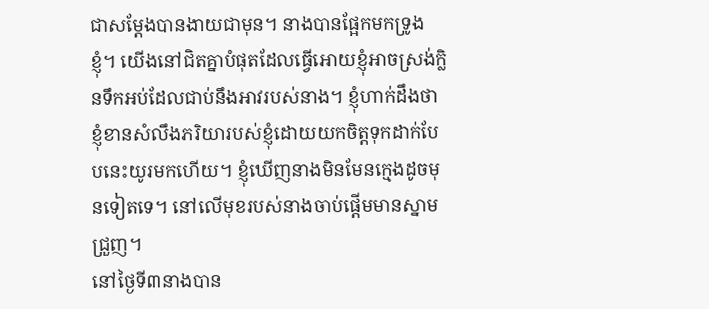ជាសម្តែងបានងាយជាមុន។ នាងបានផ្អែកមកទ្រូងខ្ញុំ។ យើងនៅជិតគ្នាបំផុតដែលធ្វើអោយខ្ញុំអាចស្រង់ក្លិនទឹកអប់ដែលជាប់នឹងអាវរបស់នាង។ ខ្ញុំហាក់ដឹងថាខ្ញុំខានសំលឹងភរិយារបស់ខ្ញុំដោយយកចិត្តទុកដាក់បែបនេះយូរមកហើយ។ ខ្ញុំឃើញនាងមិនមែនក្មេងដូចមុនទៀតទេ។ នៅលើមុខរបស់នាងចាប់ផ្តើមមានស្នាមជ្រួញ។
នៅថ្ងៃទី៣នាងបាន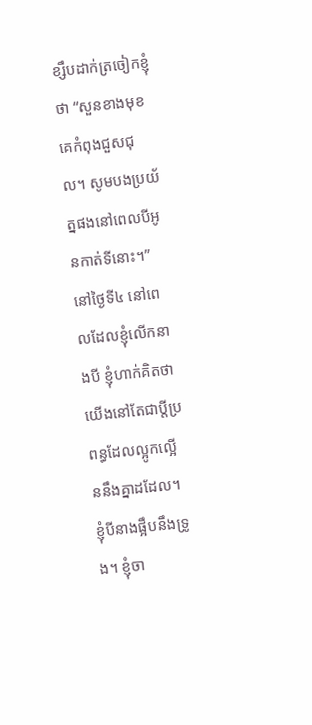ខ្សឹបដាក់ត្រចៀកខ្ញុំថា “សួនខាងមុខគេកំពុងជួសជុល។ សូមបងប្រយ័ត្នផងនៅពេលបីអូនកាត់ទីនោះ។”
នៅថ្ងៃទី៤ នៅពេលដែលខ្ញុំលើកនាងបី ខ្ញុំហាក់គិតថាយើងនៅតែជាប្តីប្រពន្ធដែលល្អូកល្អើននឹងគ្នាដដែល។ ខ្ញុំបីនាងផ្អឹបនឹងទ្រូង។ ខ្ញុំចា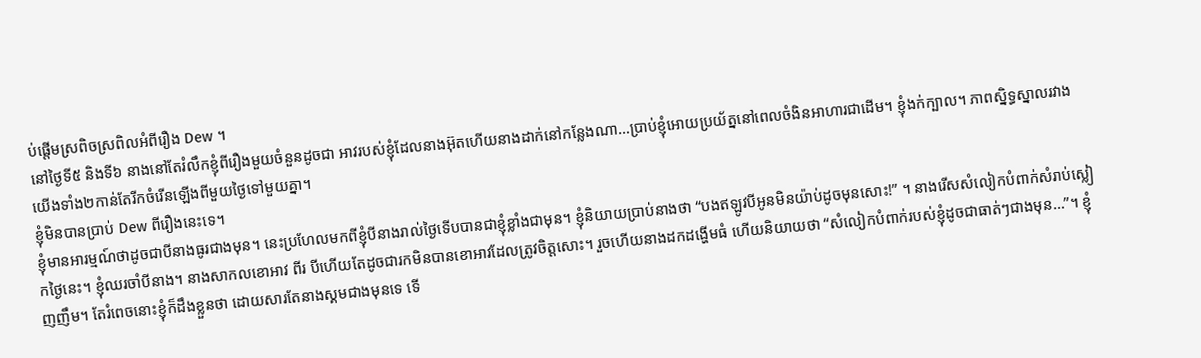ប់ផ្តើមស្រពិចស្រពិលអំពីរឿង Dew ។
នៅថ្ងៃទី៥ និងទី៦ នាងនៅតែរំលឹកខ្ញុំពីរឿងមួយចំនួនដូចជា អាវរបស់ខ្ញុំដែលនាងអ៊ុតហើយនាងដាក់នៅកន្លែងណា…ប្រាប់ខ្ញុំអោយប្រយ័ត្ននៅពេលចំងិនអាហារជាដើម។ ខ្ញុំងក់ក្បាល។ ភាពស្និទ្ធស្នាលរវាងយើងទាំង២កាន់តែរីកចំរើនឡើងពីមួយថ្ងៃទៅមួយគ្នា។
ខ្ញុំមិនបានប្រាប់ Dew ពីរឿងនេះទេ។
ខ្ញុំមានអារម្មណ៍ថាដូចជាបីនាងធូរជាងមុន។ នេះប្រហែលមកពីខ្ញុំបីនាងរាល់ថ្ងៃទើបបានជាខ្ញុំខ្លាំងជាមុន។ ខ្ញុំនិយាយប្រាប់នាងថា “បងឥឡូវបីអូនមិនយ៉ាប់ដូចមុនសោះ!” ។ នាងរើសសំលៀកបំពាក់សំរាប់ស្លៀកថ្ងៃនេះ។ ខ្ញុំឈរចាំបីនាង។ នាងសាកលខោអាវ ពីរ បីហើយតែដូចជារកមិនបានខោអាវដែលត្រូវចិត្តសោះ។ រួចហើយនាងដកដង្ហើមធំ ហើយនិយាយថា “សំលៀកបំពាក់របស់ខ្ញុំដូចជាធាត់ៗជាងមុន…”។ ខ្ញុំញញឹម។ តែរំពេចនោះខ្ញុំក៏ដឹងខ្លួនថា ដោយសារតែនាងស្គមជាងមុនទេ ទើ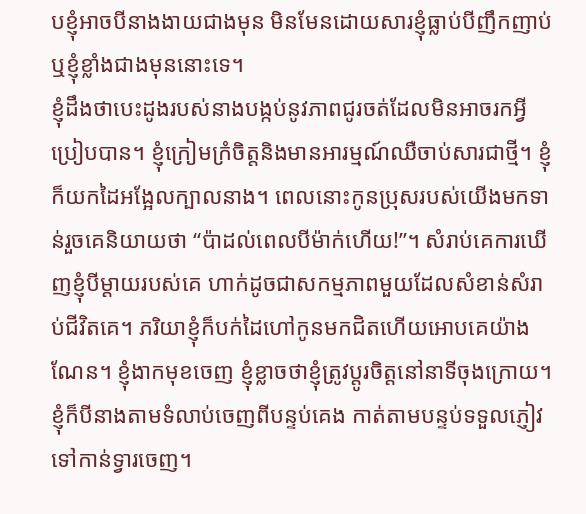បខ្ញុំអាចបីនាងងាយជាងមុន មិនមែនដោយសារខ្ញុំធ្លាប់បីញឹកញាប់ ឬខ្ញុំខ្លាំងជាងមុននោះទេ។
ខ្ញុំដឹងថាបេះដូងរបស់នាងបង្កប់នូវភាពជូរចត់ដែលមិនអាចរកអ្វីប្រៀបបាន។ ខ្ញុំក្រៀមក្រំចិត្តនិងមានអារម្មណ៍ឈឺចាប់សារជាថ្មី។ ខ្ញុំក៏យកដៃអង្អែលក្បាលនាង។ ពេលនោះកូនប្រុសរបស់យើងមកទាន់រួចគេនិយាយថា “ប៉ាដល់ពេលបីម៉ាក់ហើយ!”។ សំរាប់គេការឃើញខ្ញុំបីម្តាយរបស់គេ ហាក់ដូចជាសកម្មភាពមួយដែលសំខាន់សំរាប់ជីវិតគេ។ ភរិយាខ្ញុំក៏បក់ដៃហៅកូនមកជិតហើយអោបគេយ៉ាងណែន។ ខ្ញុំងាកមុខចេញ ខ្ញុំខ្លាចថាខ្ញុំត្រូវប្តូរចិត្តនៅនាទីចុងក្រោយ។ ខ្ញុំក៏បីនាងតាមទំលាប់ចេញពីបន្ទប់គេង កាត់តាមបន្ទប់ទទួលភ្ញៀវទៅកាន់ទ្វារចេញ។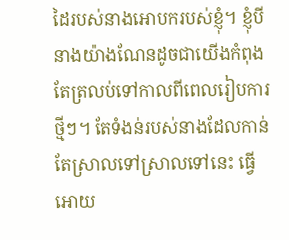ដៃរបស់នាងអោបករបស់ខ្ញុំ។ ខ្ញុំបីនាងយ៉ាងណែនដូចជាយើងកំពុងតែត្រលប់ទៅកាលពីពេលរៀបការថ្មីៗ។ តែទំងន់របស់នាងដែលកាន់តែស្រាលទៅស្រាលទៅនេះ ធ្វើអោយ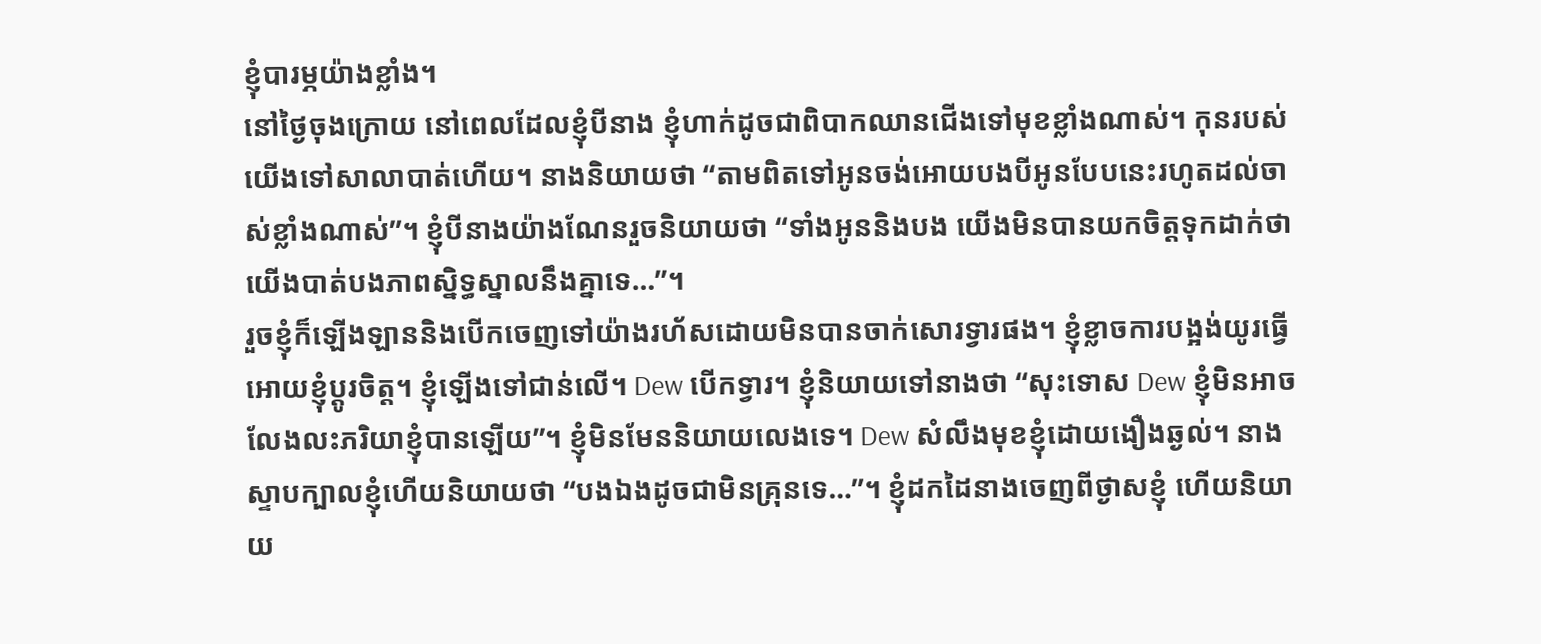ខ្ញុំបារម្ភយ៉ាងខ្លាំង។
នៅថ្ងៃចុងក្រោយ នៅពេលដែលខ្ញុំបីនាង ខ្ញុំហាក់ដូចជាពិបាកឈានជើងទៅមុខខ្លាំងណាស់។ កុនរបស់យើងទៅសាលាបាត់ហើយ។ នាងនិយាយថា “តាមពិតទៅអូនចង់អោយបងបីអូនបែបនេះរហូតដល់ចាស់ខ្លាំងណាស់”។ ខ្ញុំបីនាងយ៉ាងណែនរួចនិយាយថា “ទាំងអូននិងបង យើងមិនបានយកចិត្តទុកដាក់ថាយើងបាត់បងភាពស្និទ្ធស្នាលនឹងគ្នាទេ…”។
រួចខ្ញុំក៏ឡើងឡាននិងបើកចេញទៅយ៉ាងរហ័សដោយមិនបានចាក់សោរទ្វារផង។ ខ្ញុំខ្លាចការបង្អង់យូរធ្វើអោយខ្ញុំប្តូរចិត្ត។ ខ្ញុំឡើងទៅជាន់លើ។ Dew បើកទ្វារ។ ខ្ញុំនិយាយទៅនាងថា “សុះទោស Dew ខ្ញុំមិនអាចលែងលះភរិយាខ្ញុំបានឡើយ”។ ខ្ញុំមិនមែននិយាយលេងទេ។ Dew សំលឹងមុខខ្ញុំដោយងឿងឆ្ងល់។ នាងស្ទាបក្បាលខ្ញុំហើយនិយាយថា “បងឯងដូចជាមិនគ្រុនទេ…”។ ខ្ញុំដកដៃនាងចេញពីថ្ងាសខ្ញុំ ហើយនិយាយ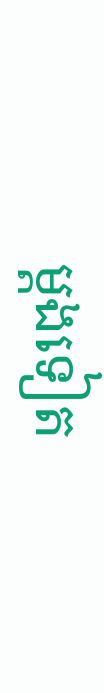ម្តងទៀត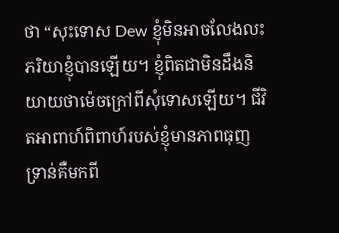ថា “សុះទោស Dew ខ្ញុំមិនអាចលែងលះភរិយាខ្ញុំបានឡើយ។ ខ្ញុំពិតជាមិនដឹងនិយាយថាម៉េចក្រៅពីសុំទោសឡើយ។ ជីវិតអាពាហ៍ពិពាហ៍របស់ខ្ញុំមានភាពធុញទ្រាន់គឺមកពី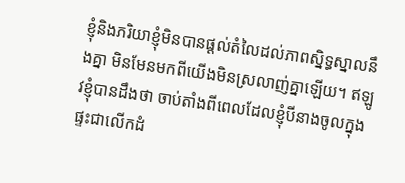ខ្ញុំនិងភរិយាខ្ញុំមិនបានផ្តល់តំលៃដល់ភាពស្និទ្ធស្នាលនឹងគ្នា មិនមែនមកពីយើងមិនស្រលាញ់គ្នាឡើយ។ ឥឡូវខ្ញុំបានដឹងថា ចាប់តាំងពីពេលដែលខ្ញុំបីនាងចូលក្នុងផ្ទះជាលើកដំ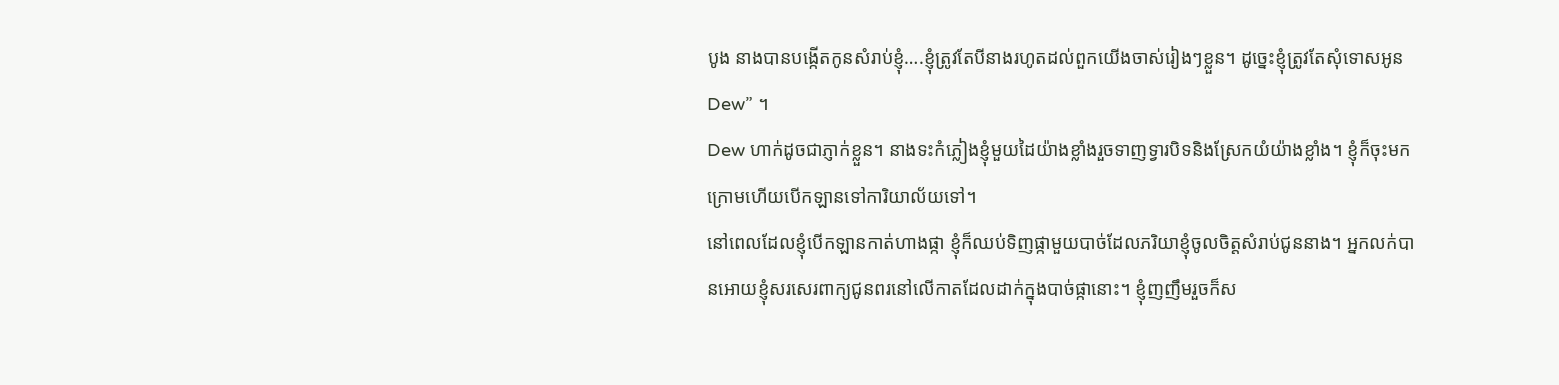បូង នាងបានបង្កើតកូនសំរាប់ខ្ញុំ….ខ្ញុំត្រូវតែបីនាងរហូតដល់ពួកយើងចាស់រៀងៗខ្លួន។ ដូច្នេះខ្ញុំត្រូវតែសុំទោសអូន Dew” ។
Dew ហាក់ដូចជាភ្ញាក់ខ្លួន។ នាងទះកំភ្លៀងខ្ញុំមួយដៃយ៉ាងខ្លាំងរួចទាញទ្វារបិទនិងស្រែកយំយ៉ាងខ្លាំង។ ខ្ញុំក៏ចុះមកក្រោមហើយបើកឡានទៅការិយាល័យទៅ។
នៅពេលដែលខ្ញុំបើកឡានកាត់ហាងផ្កា ខ្ញុំក៏ឈប់ទិញផ្កាមួយបាច់ដែលភរិយាខ្ញុំចូលចិត្តសំរាប់ជូននាង។ អ្នកលក់បានអោយខ្ញុំសរសេរពាក្យជូនពរនៅលើកាតដែលដាក់ក្នុងបាច់ផ្កានោះ។ ខ្ញុំញញឹមរួចក៏ស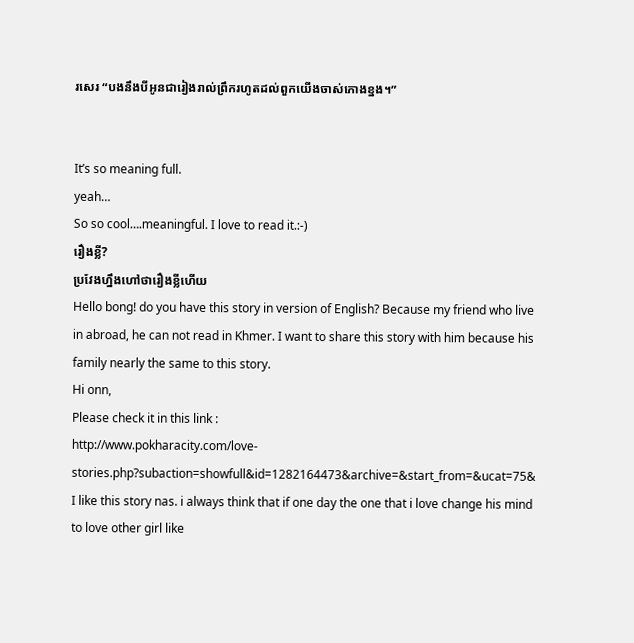រសេរ “បងនឹងបីអូនជារៀងរាល់ព្រឹករហូតដល់ពួកយើងចាស់កោងខ្នង។”


It’s so meaning full.
yeah…
So so cool….meaningful. I love to read it.:-)
រឿងខ្លី?
ប្រវែងហ្នឹងហៅថារឿងខ្លីហើយ
Hello bong! do you have this story in version of English? Because my friend who live in abroad, he can not read in Khmer. I want to share this story with him because his family nearly the same to this story.
Hi onn,
Please check it in this link :
http://www.pokharacity.com/love-stories.php?subaction=showfull&id=1282164473&archive=&start_from=&ucat=75&
I like this story nas. i always think that if one day the one that i love change his mind to love other girl like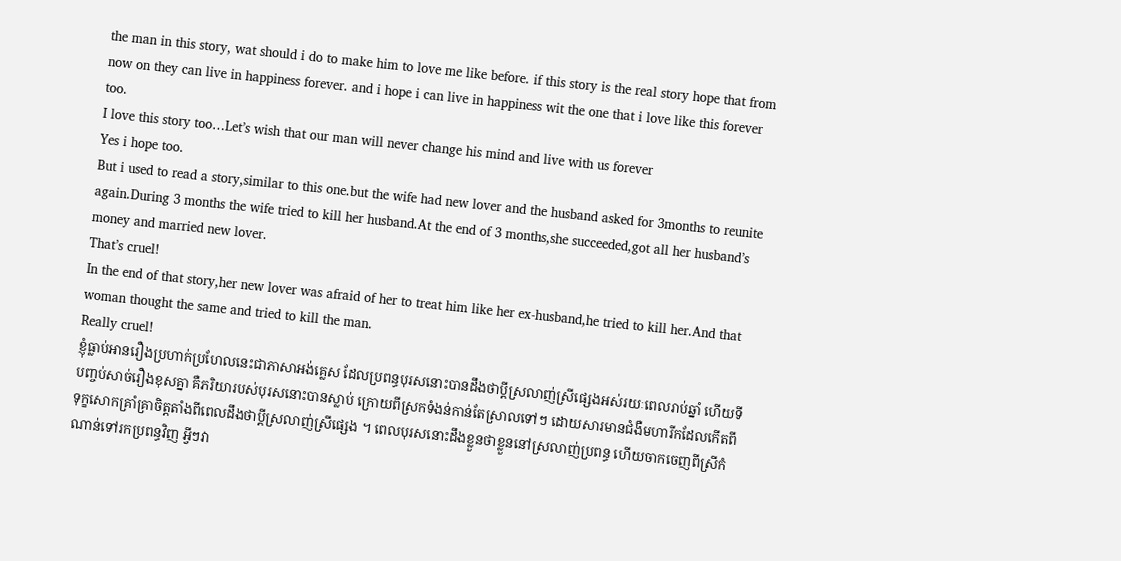the man in this story, wat should i do to make him to love me like before. if this story is the real story hope that from now on they can live in happiness forever. and i hope i can live in happiness wit the one that i love like this forever too.
I love this story too…Let’s wish that our man will never change his mind and live with us forever
Yes i hope too.
But i used to read a story,similar to this one.but the wife had new lover and the husband asked for 3months to reunite again.During 3 months the wife tried to kill her husband.At the end of 3 months,she succeeded,got all her husband’s money and married new lover.
That’s cruel!
In the end of that story,her new lover was afraid of her to treat him like her ex-husband,he tried to kill her.And that woman thought the same and tried to kill the man.
Really cruel!
ខ្ញុំធ្លាប់អានរឿងប្រហាក់ប្រហែលនេះជាភាសាអង់គ្លេស ដែលប្រពន្ធបុរសនោះបានដឹងថាប្តីស្រលាញ់ស្រីផ្សេងអស់រយៈពេលរាប់ឆ្នាំ ហើយទីបញ្ចប់សាច់រឿងខុសគ្នា គឺភរិយារបស់បុរសនោះបានស្លាប់ ក្រោយពីស្រកទំងន់កាន់តែស្រាលទៅៗ ដោយសារមានជំងឺមហារីកដែលកើតពីទុក្ខសោកគ្រាំគ្រាចិត្តតាំងពីពេលដឹងថាប្តីស្រលាញ់ស្រីផ្សេង ។ ពេលបុរសនោះដឹងខ្លួនថាខ្លួននៅស្រលាញ់ប្រពន្ធ ហើយចាកចេញពីស្រីកំណាន់ទៅរកប្រពន្ធវិញ អ្វីៗវា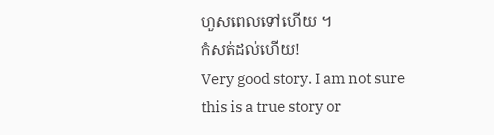ហួសពេលទៅហើយ ។
កំសត់ដល់ហើយ!
Very good story. I am not sure this is a true story or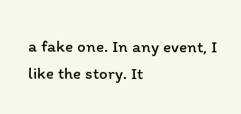a fake one. In any event, I like the story. It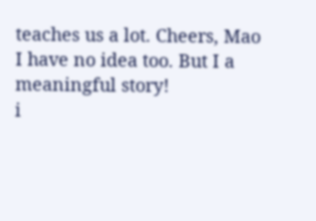teaches us a lot. Cheers, Mao
I have no idea too. But I a meaningful story!
i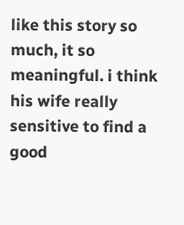like this story so much, it so meaningful. i think his wife really sensitive to find a good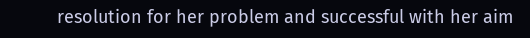resolution for her problem and successful with her aim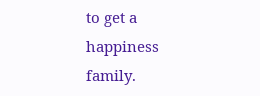to get a happiness family.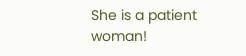She is a patient woman!